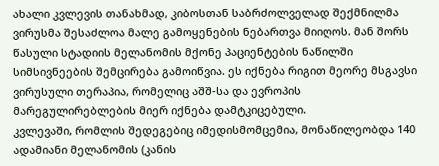ახალი კვლევის თანახმად, კიბოსთან საბრძოლველად შექმნილმა ვირუსმა შესაძლოა მალე გამოყენების ნებართვა მიიღოს. მან შორს წასული სტადიის მელანომის მქონე პაციენტების ნაწილში სიმსივნეების შემცირება გამოიწვია. ეს იქნება რიგით მეორე მსგავსი ვირუსული თერაპია, რომელიც აშშ-სა და ევროპის მარეგულირებლების მიერ იქნება დამტკიცებული.
კვლევაში, რომლის შედეგებიც იმედისმომცემია, მონაწილეობდა 140 ადამიანი მელანომის (კანის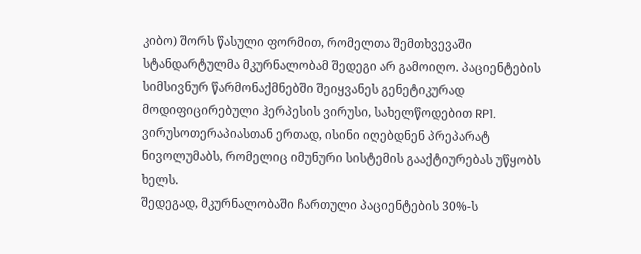კიბო) შორს წასული ფორმით, რომელთა შემთხვევაში სტანდარტულმა მკურნალობამ შედეგი არ გამოიღო. პაციენტების სიმსივნურ წარმონაქმნებში შეიყვანეს გენეტიკურად მოდიფიცირებული ჰერპესის ვირუსი, სახელწოდებით RP1. ვირუსოთერაპიასთან ერთად, ისინი იღებდნენ პრეპარატ ნივოლუმაბს, რომელიც იმუნური სისტემის გააქტიურებას უწყობს ხელს.
შედეგად, მკურნალობაში ჩართული პაციენტების 30%-ს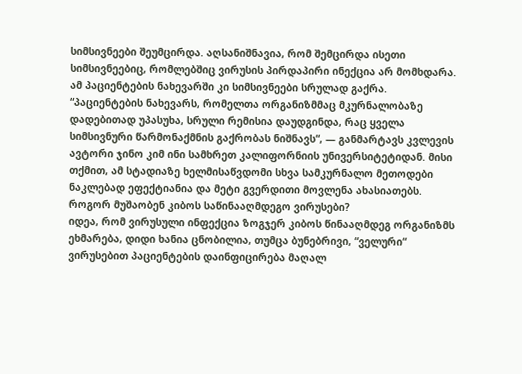სიმსივნეები შეუმცირდა. აღსანიშნავია, რომ შემცირდა ისეთი სიმსივნეებიც, რომლებშიც ვირუსის პირდაპირი ინექცია არ მომხდარა. ამ პაციენტების ნახევარში კი სიმსივნეები სრულად გაქრა.
“პაციენტების ნახევარს, რომელთა ორგანიზმმაც მკურნალობაზე დადებითად უპასუხა, სრული რემისია დაუდგინდა, რაც ყველა სიმსივნური წარმონაქმნის გაქრობას ნიშნავს“, — განმარტავს კვლევის ავტორი ჯინო კიმ ინი სამხრეთ კალიფორნიის უნივერსიტეტიდან. მისი თქმით, ამ სტადიაზე ხელმისაწვდომი სხვა სამკურნალო მეთოდები ნაკლებად ეფექტიანია და მეტი გვერდითი მოვლენა ახასიათებს.
როგორ მუშაობენ კიბოს საწინააღმდეგო ვირუსები?
იდეა, რომ ვირუსული ინფექცია ზოგჯერ კიბოს წინააღმდეგ ორგანიზმს ეხმარება, დიდი ხანია ცნობილია, თუმცა ბუნებრივი, “ველური“ ვირუსებით პაციენტების დაინფიცირება მაღალ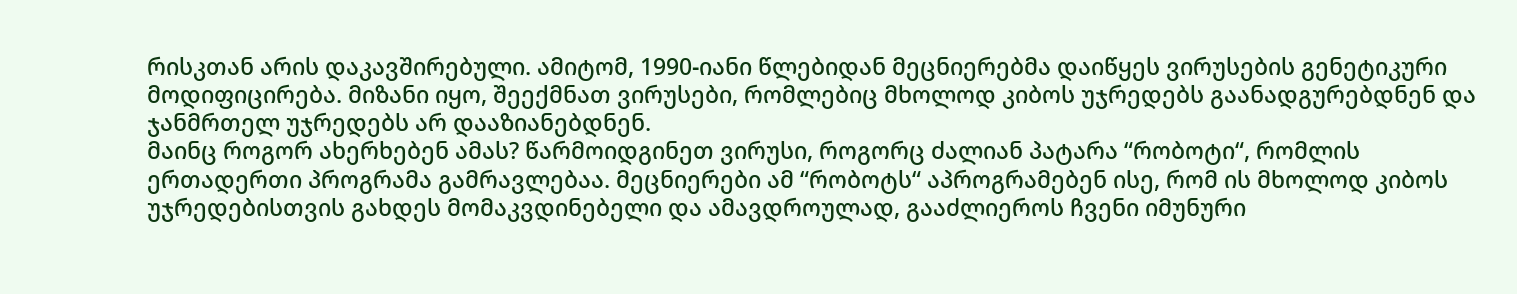რისკთან არის დაკავშირებული. ამიტომ, 1990-იანი წლებიდან მეცნიერებმა დაიწყეს ვირუსების გენეტიკური მოდიფიცირება. მიზანი იყო, შეექმნათ ვირუსები, რომლებიც მხოლოდ კიბოს უჯრედებს გაანადგურებდნენ და ჯანმრთელ უჯრედებს არ დააზიანებდნენ.
მაინც როგორ ახერხებენ ამას? წარმოიდგინეთ ვირუსი, როგორც ძალიან პატარა “რობოტი“, რომლის ერთადერთი პროგრამა გამრავლებაა. მეცნიერები ამ “რობოტს“ აპროგრამებენ ისე, რომ ის მხოლოდ კიბოს უჯრედებისთვის გახდეს მომაკვდინებელი და ამავდროულად, გააძლიეროს ჩვენი იმუნური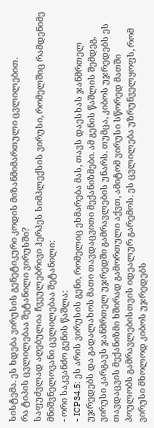სისტემა. ეს ხდება ვირუსის გენეტიკური კოდის მიზანმიმართული ცვლილებით.
რა ტიპის ცვლილებაა შეტანილი ვირუსში?
საფუძვლად აღებულია ჩვეულებრივი ჰერპეს სიმპლექსის ვირუსი, რომელშიც რამდენიმე მნიშვნელოვანი ცვლილებაა შეტანილი:
- ორი საკვანძო გენის წაშლა:
- ICP34.5: ეს არის ვირუსის გენი, რომელიც ეხმარება მას, თავს დაესხას ჯანმრთელ უჯრედებს და გადალახოს მათი თავდაცვითი მექანიზმები. ამ გენის წაშლის შემდეგ, ვირუსი კარგავს ჯანმრთელ უჯრედში გამრავლების უნარს. თუმცა, კიბოს უჯრედებს ეს თავდაცვის მექანიზმი ხშირად გამორთული აქვთ, ამიტომ ვირუსი სწორედ მათში პოულობს გამრავლებისთვის იდეალურ გარემოს. ეს ცვლილება უზრუნველყოფს, რომ ვირუსი მხოლოდ კიბოს უჯრედებს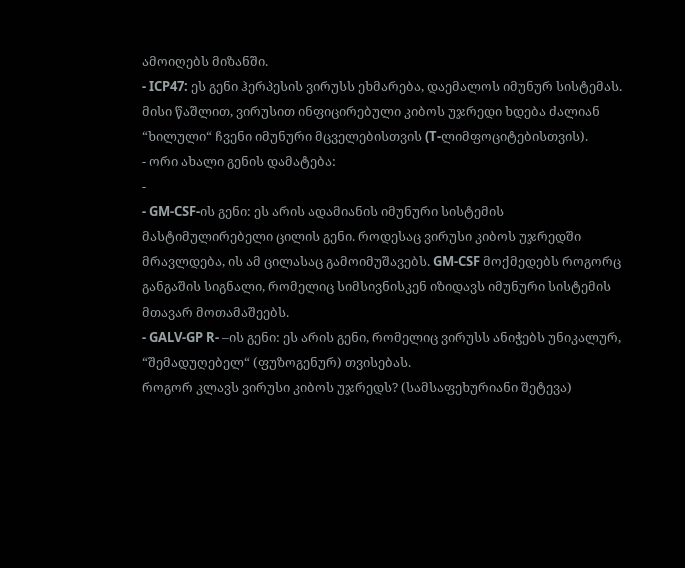ამოიღებს მიზანში.
- ICP47: ეს გენი ჰერპესის ვირუსს ეხმარება, დაემალოს იმუნურ სისტემას. მისი წაშლით, ვირუსით ინფიცირებული კიბოს უჯრედი ხდება ძალიან “ხილული“ ჩვენი იმუნური მცველებისთვის (T-ლიმფოციტებისთვის).
- ორი ახალი გენის დამატება:
-
- GM-CSF-ის გენი: ეს არის ადამიანის იმუნური სისტემის მასტიმულირებელი ცილის გენი. როდესაც ვირუსი კიბოს უჯრედში მრავლდება, ის ამ ცილასაც გამოიმუშავებს. GM-CSF მოქმედებს როგორც განგაშის სიგნალი, რომელიც სიმსივნისკენ იზიდავს იმუნური სისტემის მთავარ მოთამაშეებს.
- GALV-GP R- –ის გენი: ეს არის გენი, რომელიც ვირუსს ანიჭებს უნიკალურ, “შემადუღებელ“ (ფუზოგენურ) თვისებას.
როგორ კლავს ვირუსი კიბოს უჯრედს? (სამსაფეხურიანი შეტევა)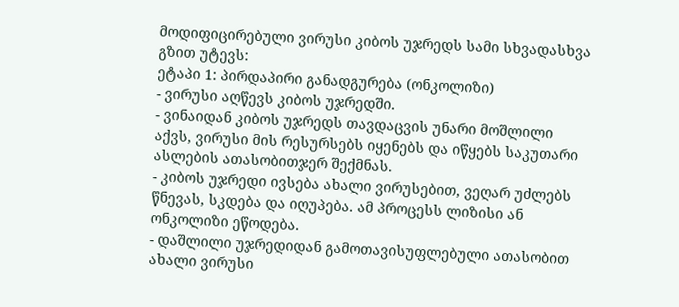მოდიფიცირებული ვირუსი კიბოს უჯრედს სამი სხვადასხვა გზით უტევს:
ეტაპი 1: პირდაპირი განადგურება (ონკოლიზი)
- ვირუსი აღწევს კიბოს უჯრედში.
- ვინაიდან კიბოს უჯრედს თავდაცვის უნარი მოშლილი აქვს, ვირუსი მის რესურსებს იყენებს და იწყებს საკუთარი ასლების ათასობითჯერ შექმნას.
- კიბოს უჯრედი ივსება ახალი ვირუსებით, ვეღარ უძლებს წნევას, სკდება და იღუპება. ამ პროცესს ლიზისი ან ონკოლიზი ეწოდება.
- დაშლილი უჯრედიდან გამოთავისუფლებული ათასობით ახალი ვირუსი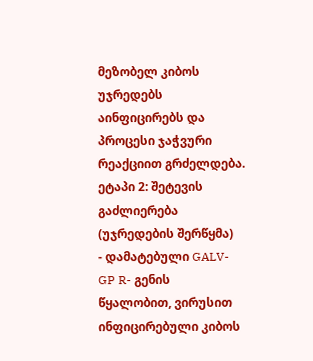მეზობელ კიბოს უჯრედებს აინფიცირებს და პროცესი ჯაჭვური რეაქციით გრძელდება.
ეტაპი 2: შეტევის გაძლიერება (უჯრედების შერწყმა)
- დამატებული GALV-GP R- გენის წყალობით, ვირუსით ინფიცირებული კიბოს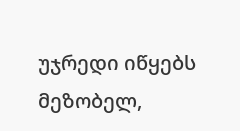უჯრედი იწყებს მეზობელ,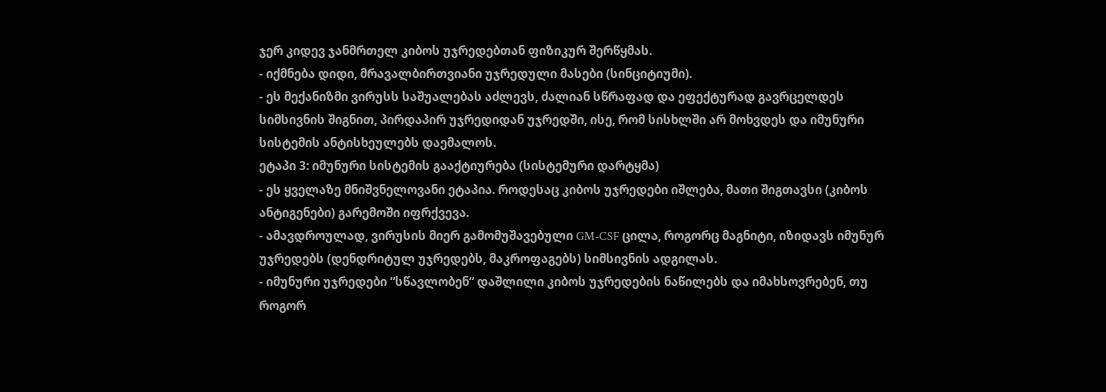ჯერ კიდევ ჯანმრთელ კიბოს უჯრედებთან ფიზიკურ შერწყმას.
- იქმნება დიდი, მრავალბირთვიანი უჯრედული მასები (სინციტიუმი).
- ეს მექანიზმი ვირუსს საშუალებას აძლევს, ძალიან სწრაფად და ეფექტურად გავრცელდეს სიმსივნის შიგნით, პირდაპირ უჯრედიდან უჯრედში, ისე, რომ სისხლში არ მოხვდეს და იმუნური სისტემის ანტისხეულებს დაემალოს.
ეტაპი 3: იმუნური სისტემის გააქტიურება (სისტემური დარტყმა)
- ეს ყველაზე მნიშვნელოვანი ეტაპია. როდესაც კიბოს უჯრედები იშლება, მათი შიგთავსი (კიბოს ანტიგენები) გარემოში იფრქვევა.
- ამავდროულად, ვირუსის მიერ გამომუშავებული GM-CSF ცილა, როგორც მაგნიტი, იზიდავს იმუნურ უჯრედებს (დენდრიტულ უჯრედებს, მაკროფაგებს) სიმსივნის ადგილას.
- იმუნური უჯრედები “სწავლობენ“ დაშლილი კიბოს უჯრედების ნაწილებს და იმახსოვრებენ, თუ როგორ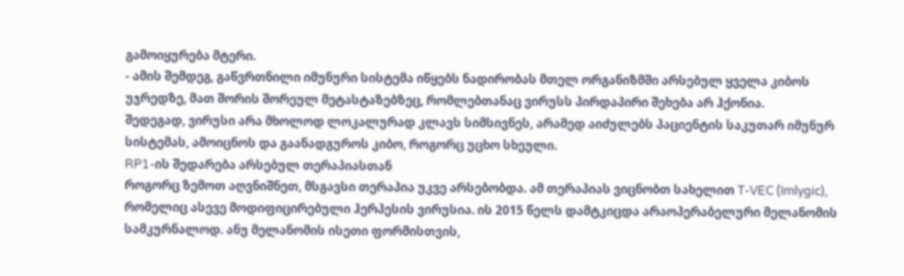გამოიყურება მტერი.
- ამის შემდეგ, გაწვრთნილი იმუნური სისტემა იწყებს ნადირობას მთელ ორგანიზმში არსებულ ყველა კიბოს უჯრედზე, მათ შორის შორეულ მეტასტაზებზეც, რომლებთანაც ვირუსს პირდაპირი შეხება არ ჰქონია.
შედეგად, ვირუსი არა მხოლოდ ლოკალურად კლავს სიმსივნეს, არამედ აიძულებს პაციენტის საკუთარ იმუნურ სისტემას, ამოიცნოს და გაანადგუროს კიბო, როგორც უცხო სხეული.
RP1-ის შედარება არსებულ თერაპიასთან
როგორც ზემოთ აღვნიშნეთ, მსგავსი თერაპია უკვე არსებობდა. ამ თერაპიას ვიცნობთ სახელით T-VEC (Imlygic), რომელიც ასევე მოდიფიცირებული ჰერპესის ვირუსია. ის 2015 წელს დამტკიცდა არაოპერაბელური მელანომის სამკურნალოდ. ანუ მელანომის ისეთი ფორმისთვის,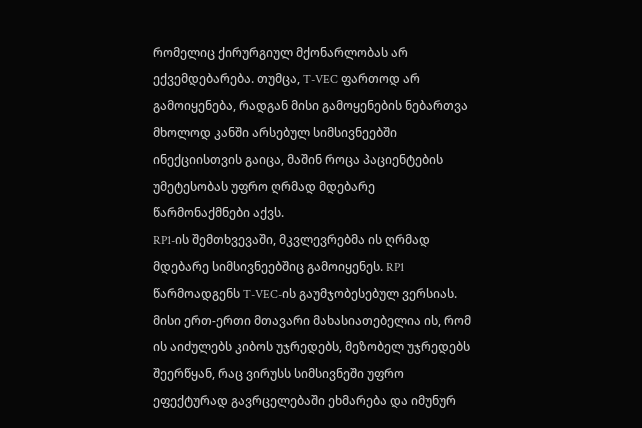რომელიც ქირურგიულ მქონარლობას არ ექვემდებარება. თუმცა, T-VEC ფართოდ არ გამოიყენება, რადგან მისი გამოყენების ნებართვა მხოლოდ კანში არსებულ სიმსივნეებში ინექციისთვის გაიცა, მაშინ როცა პაციენტების უმეტესობას უფრო ღრმად მდებარე წარმონაქმნები აქვს.
RP1-ის შემთხვევაში, მკვლევრებმა ის ღრმად მდებარე სიმსივნეებშიც გამოიყენეს. RP1 წარმოადგენს T-VEC-ის გაუმჯობესებულ ვერსიას. მისი ერთ-ერთი მთავარი მახასიათებელია ის, რომ ის აიძულებს კიბოს უჯრედებს, მეზობელ უჯრედებს შეერწყან, რაც ვირუსს სიმსივნეში უფრო ეფექტურად გავრცელებაში ეხმარება და იმუნურ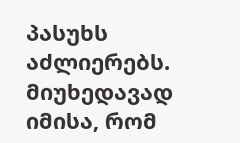პასუხს აძლიერებს.
მიუხედავად იმისა, რომ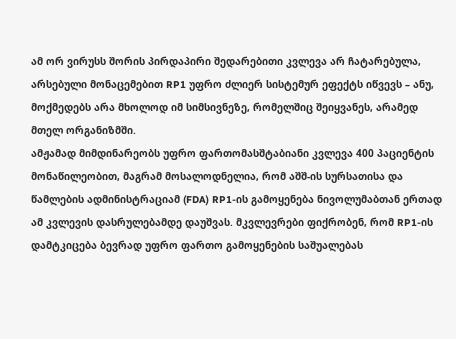ამ ორ ვირუსს შორის პირდაპირი შედარებითი კვლევა არ ჩატარებულა, არსებული მონაცემებით RP1 უფრო ძლიერ სისტემურ ეფექტს იწვევს – ანუ, მოქმედებს არა მხოლოდ იმ სიმსივნეზე, რომელშიც შეიყვანეს, არამედ მთელ ორგანიზმში.
ამჟამად მიმდინარეობს უფრო ფართომასშტაბიანი კვლევა 400 პაციენტის მონაწილეობით, მაგრამ მოსალოდნელია, რომ აშშ-ის სურსათისა და წამლების ადმინისტრაციამ (FDA) RP1-ის გამოყენება ნივოლუმაბთან ერთად ამ კვლევის დასრულებამდე დაუშვას. მკვლევრები ფიქრობენ, რომ RP1-ის დამტკიცება ბევრად უფრო ფართო გამოყენების საშუალებას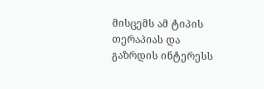მისცემს ამ ტიპის თერაპიას და გაზრდის ინტერესს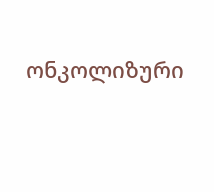ონკოლიზური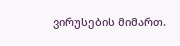ვირუსების მიმართ.